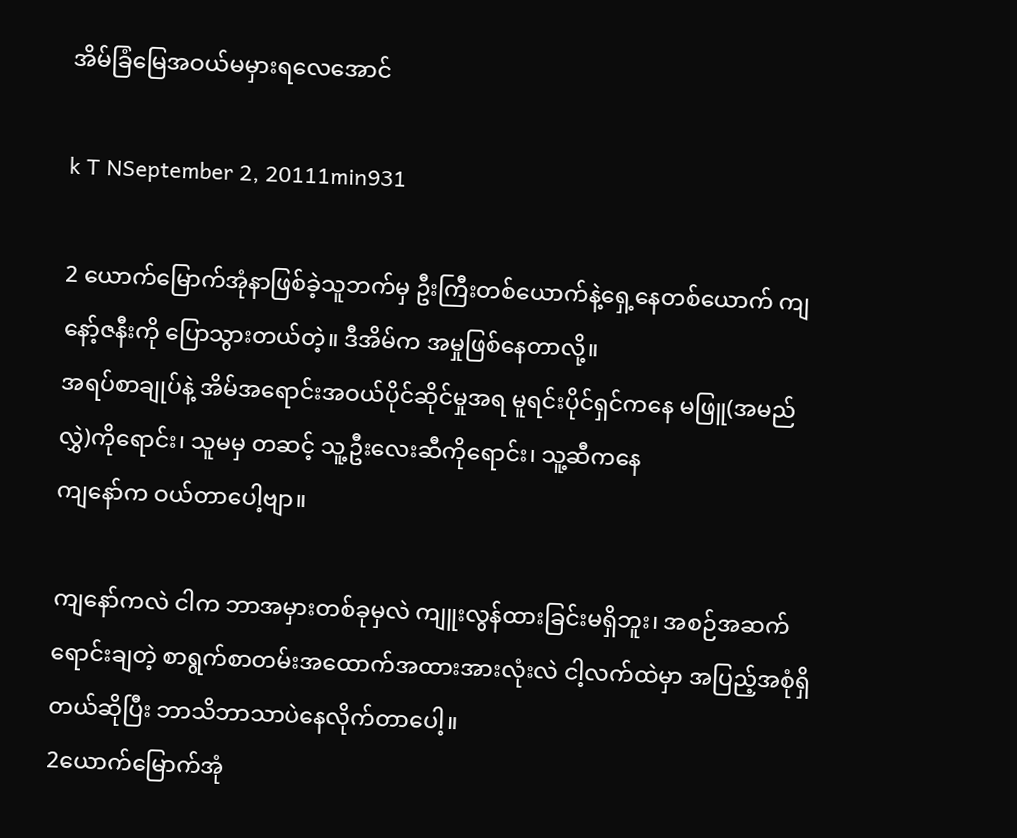အိမ်ခြံမြေအဝယ်မမှားရလေအောင်

k T NSeptember 2, 20111min931

2 ယောက်မြောက်အုံနာဖြစ်ခဲ့သူဘက်မှ ဦးကြီးတစ်ယောက်နဲ့ရှေ့နေတစ်ယောက် ကျနော့်ဇနီးကို ပြောသွားတယ်တဲ့။ ဒီအိမ်က အမှုဖြစ်နေတာလို့။
အရပ်စာချုပ်နဲ့ အိမ်အရောင်းအဝယ်ပိုင်ဆိုင်မှုအရ မူရင်းပိုင်ရှင်ကနေ မဖြူ(အမည်လွှဲ)ကိုရောင်း၊ သူမမှ တဆင့် သူ့ဦးလေးဆီကိုရောင်း၊ သူ့ဆီကနေ
ကျနော်က ဝယ်တာပေါ့ဗျာ။

ကျနော်ကလဲ ငါက ဘာအမှားတစ်ခုမှလဲ ကျူးလွန်ထားခြင်းမရှိဘူး၊ အစဉ်အဆက်ရောင်းချတဲ့ စာရွက်စာတမ်းအထောက်အထားအားလုံးလဲ ငါ့လက်ထဲမှာ အပြည့်အစုံရှိတယ်ဆိုပြီး ဘာသိဘာသာပဲနေလိုက်တာပေါ့။
2ယောက်မြောက်အုံ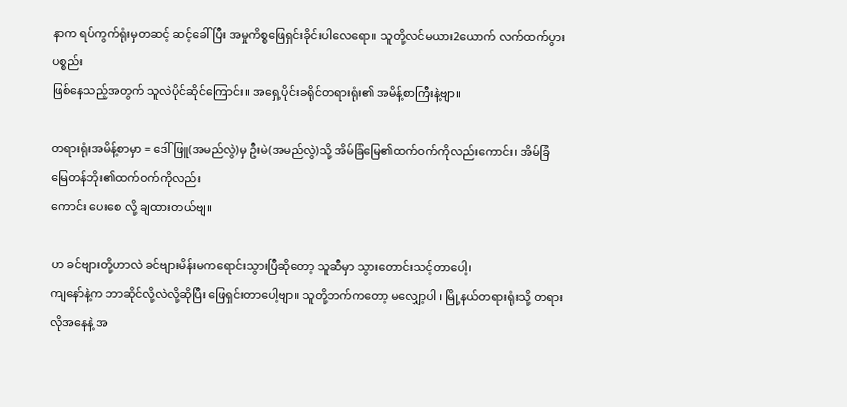နာက ရပ်ကွက်ရုံးမှတဆင့် ဆင့်ခေါ်ပြီး အမှုကိစ္စဖြေရှင်းခိုင်းပါလေရော။ သူတို့လင်မယား2ယောက် လက်ထက်ပွားပစ္စည်း
ဖြစ်နေသည့်အတွက် သူလဲပိုင်ဆိုင်ကြောင်း။ အရှေ့ပိုင်းခရိုင်တရားရုံး၏ အမိန့်စာကြီးနဲ့ဗျာ။

တရားရုံးအမိန့်စာမှာ = ဒေါ်ဖြူ(အမည်လွဲ)မှ ဦးမဲ(အမည်လွဲ)သို့ အိမ်ခြံမြေ၏ထက်ဝက်ကိုလည်းကောင်း၊ အိမ်ခြံမြေတန်ဘိုး၏ထက်ဝက်ကိုလည်း
ကောင်း ပေးစေ လို့ ချထားတယ်ဗျ။

ဟ ခင်ဗျားတို့ဟာလဲ ခင်ဗျားမိန်းမကရောင်းသွားပြီဆိုတော့ သူဆီမှာ သွားတောင်းသင့်တာပေါ့၊
ကျနော်နဲ့က ဘာဆိုင်လို့လဲလို့ဆိုပြီး ဖြေရှင်းတာပေါ့ဗျာ။ သူတို့ဘက်ကတော့ မလျှော့ပါ ၊ မြို့နယ်တရားရုံးသို့ တရားလိုအနေနဲ့ အ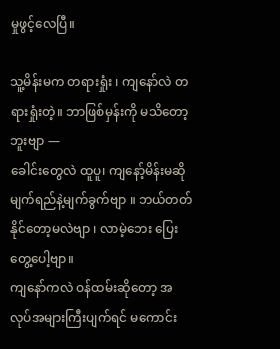မှုဖွင့်လေပြီ။

သူ့မိန်းမက တရားရှုံး ၊ ကျနော်လဲ တရားရှုံးတဲ့။ ဘာဖြစ်မှန်းကို မသိတော့ဘူးဗျာ —
ခေါင်းတွေလဲ ထူပူ၊ ကျနော့်မိန်းမဆို မျက်ရည်နဲ့မျက်ခွက်ဗျာ ။ ဘယ်တတ်နိုင်တော့မလဲဗျာ ၊ လာမဲ့ဘေး ပြေးတွေ့ပေါ့ဗျာ။
ကျနော်ကလဲ ဝန်ထမ်းဆိုတော့ အလုပ်အများကြီးပျက်ရင် မကောင်း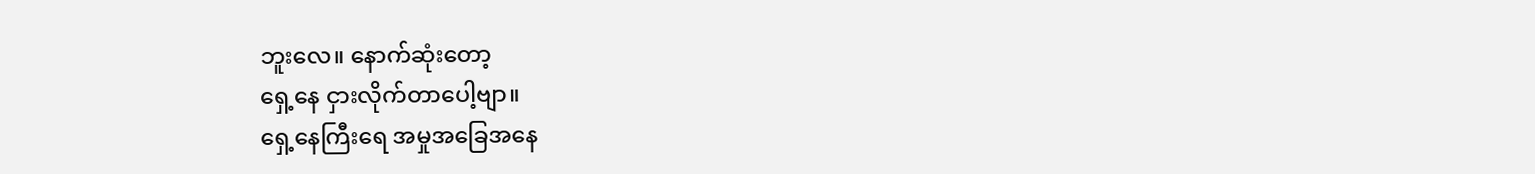ဘူးလေ။ နောက်ဆုံးတော့
ရှေ့နေ ငှားလိုက်တာပေါ့ဗျာ။
ရှေ့နေကြီးရေ အမှုအခြေအနေ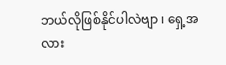ဘယ်လိုဖြစ်နိုင်ပါလဲဗျာ ၊ ရှေ့အလား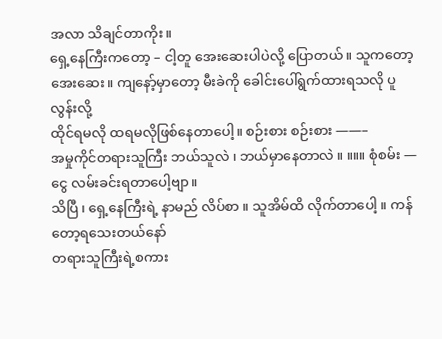အလာ သိချင်တာကိုး။
ရှေ့နေကြီးကတော့ – ငါ့တူ အေးဆေးပါပဲလို့ ပြောတယ်။ သူကတော့ အေးဆေး။ ကျနော့်မှာတော့ မီးခဲကို ခေါင်းပေါ်ရွက်ထားရသလို ပူလွန်းလို့
ထိုင်ရမလို ထရမလိုဖြစ်နေတာပေါ့။ စဉ်းစား စဉ်းစား ——–
အမှုကိုင်တရားသူကြီး ဘယ်သူလဲ ၊ ဘယ်မှာနေတာလဲ ။ ။။။ စုံစမ်း — ငွေ လမ်းခင်းရတာပေါ့ဗျာ။
သိပြီ ၊ ရှေ့နေကြီးရဲ့ နာမည် လိပ်စာ ။ သူအိမ်ထိ လိုက်တာပေါ့ ။ ကန်တော့ရသေးတယ်နော်
တရားသူကြီးရဲ့စကား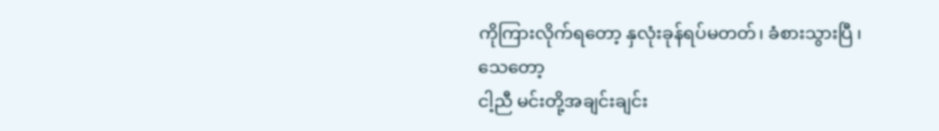ကိုကြားလိုက်ရတော့ နှလုံးခုန်ရပ်မတတ်၊ ခံစားသွားပြီ ၊
သေတော့
ငါ့ညီ မင်းတို့အချင်းချင်း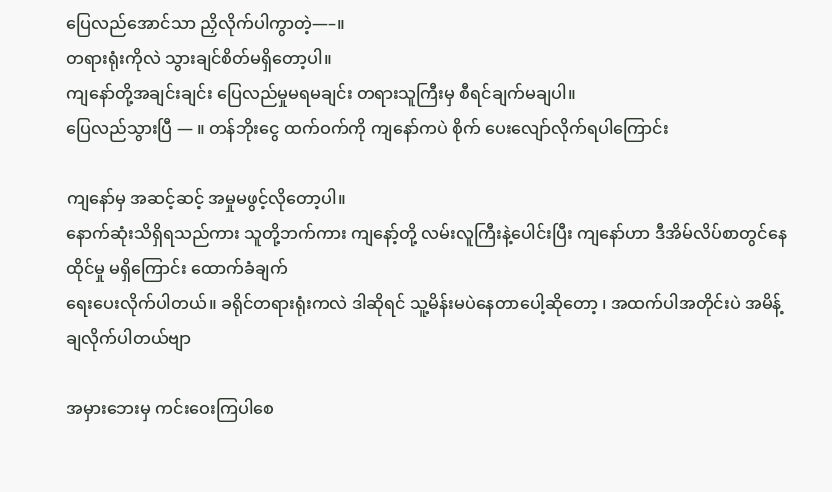ပြေလည်အောင်သာ ညှိလိုက်ပါကွာတဲ့—–။
တရားရုံးကိုလဲ သွားချင်စိတ်မရှိတော့ပါ။
ကျနော်တို့အချင်းချင်း ပြေလည်မှုမရမချင်း တရားသူကြီးမှ စီရင်ချက်မချပါ။
ပြေလည်သွားပြီ — ။ တန်ဘိုးငွေ ထက်ဝက်ကို ကျနော်ကပဲ စိုက် ပေးလျော်လိုက်ရပါကြောင်း

ကျနော်မှ အဆင့်ဆင့် အမှုမဖွင့်လိုတော့ပါ။
နောက်ဆုံးသိရှိရသည်ကား သူတို့ဘက်ကား ကျနော့်တို့ လမ်းလူကြီးနဲ့ပေါင်းပြီး ကျနော်ဟာ ဒီအိမ်လိပ်စာတွင်နေထိုင်မှု မရှိကြောင်း ထောက်ခံချက်
ရေးပေးလိုက်ပါတယ်။ ခရိုင်တရားရုံးကလဲ ဒါဆိုရင် သူ့မိန်းမပဲနေတာပေါ့ဆိုတော့ ၊ အထက်ပါအတိုင်းပဲ အမိန့်ချလိုက်ပါတယ်ဗျာ

အမှားဘေးမှ ကင်းဝေးကြပါစေ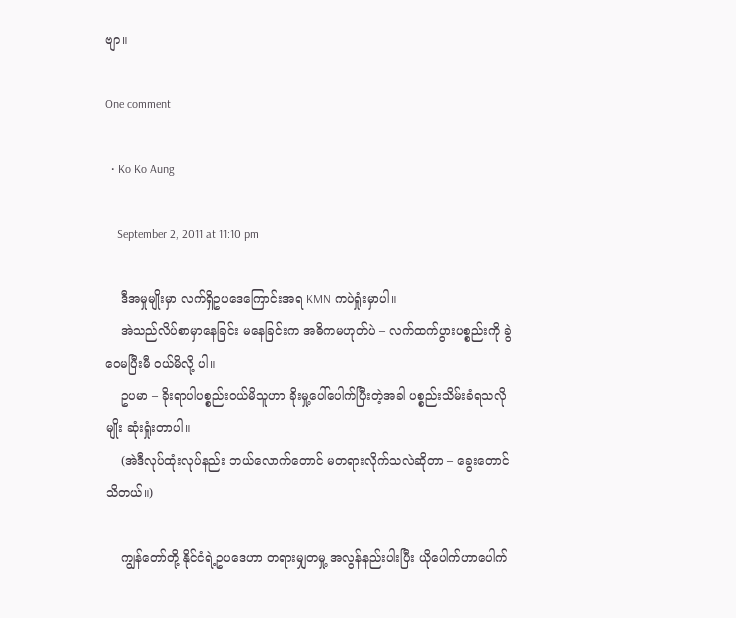ဗျာ။

One comment

  • Ko Ko Aung

    September 2, 2011 at 11:10 pm

    ဒီအမှုမျိုးမှာ လက်ရှိဥပဒေကြောင်းအရ KMN ကပဲရှုံးမှာပါ။
    အဲသည်လိပ်စာမှာနေခြင်း မနေခြင်းက အဓိကမဟုတ်ပဲ – လက်ထက်ပွားပစ္စည်းကို ခွဲဝေမပြီးမီ ဝယ်မိလို့ ပါ။
    ဥပမာ – ခိုးရာပါပစ္စည်းဝယ်မိသူဟာ ခိုးမှု့ပေါ်ပေါက်ပြီးတဲ့အခါ ပစ္စည်းသိမ်းခံရသလိုမျိုး ဆုံးရှုံးတာပါ။
    (အဲဒီလုပ်ထုံးလုပ်နည်း ဘယ်လောက်တောင် မတရားလိုက်သလဲဆိုတာ – ခွေးတောင်သိတယ်။)

    ကျွန်တော်တို့ နိုင်ငံရဲ့ဥပဒေဟာ တရားမျှတမှု့ အလွန်နည်းပါးပြီး ယိုပေါက်ဟာပေါက်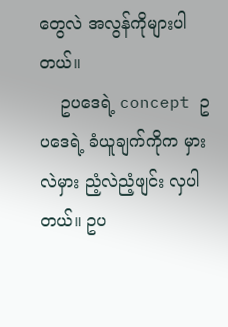တွေလဲ အလွန်ကိုများပါတယ်။
    ဥပဒေရဲ့ concept ဥပဒေရဲ့ ခံယူချက်ကိုက မှားလဲမှား ညံ့လဲညံ့ဖျင်း လှပါတယ်။ ဥပ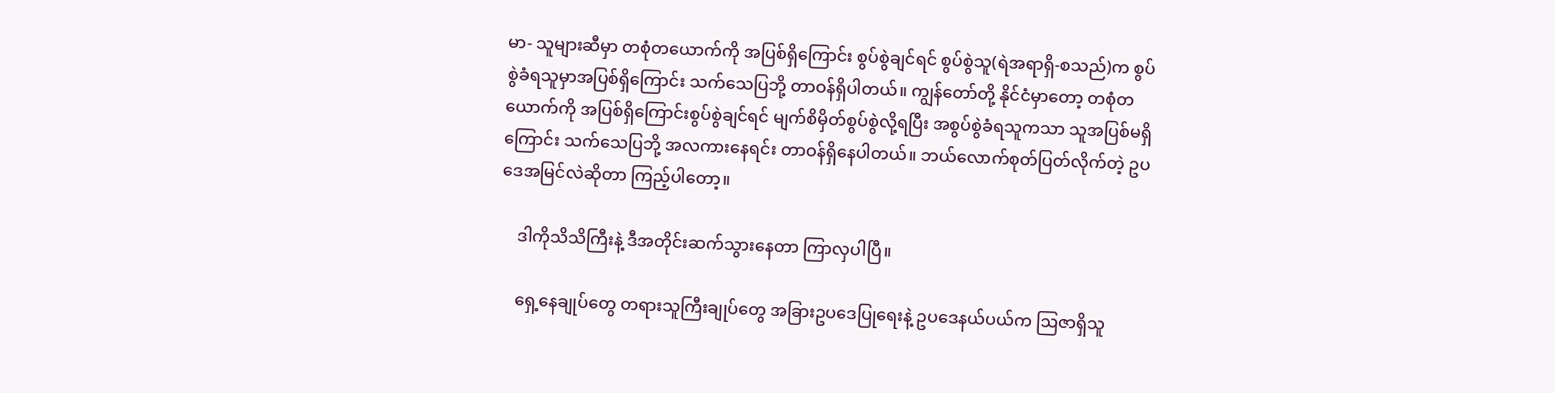မာ- သူများဆီမှာ တစုံတယောက်ကို အပြစ်ရှိကြောင်း စွပ်စွဲချင်ရင် စွပ်စွဲသူ(ရဲအရာရှိ-စသည်)က စွပ်စွဲခံရသူမှာအပြစ်ရှိကြောင်း သက်သေပြဘို့ တာဝန်ရှိပါတယ်။ ကျွန်တော်တို့ နိုင်ငံမှာတော့ တစုံတယောက်ကို အပြစ်ရှိကြောင်းစွပ်စွဲချင်ရင် မျက်စိမှိတ်စွပ်စွဲလို့ရပြီး အစွပ်စွဲခံရသူကသာ သူအပြစ်မရှိကြောင်း သက်သေပြဘို့ အလကားနေရင်း တာဝန်ရှိနေပါတယ်။ ဘယ်လောက်စုတ်ပြတ်လိုက်တဲ့ ဥပဒေအမြင်လဲဆိုတာ ကြည့်ပါတော့။

    ဒါကိုသိသိကြီးနဲ့ ဒီအတိုင်းဆက်သွားနေတာ ကြာလှပါပြီ။

    ရှေ့နေချုပ်တွေ တရားသူကြီးချုပ်တွေ အခြားဥပဒေပြုရေးနဲ့ ဥပဒေနယ်ပယ်က ဩဇာရှိသူ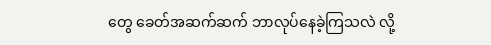တွေ ခေတ်အဆက်ဆက် ဘာလုပ်နေခဲ့ကြသလဲ လို့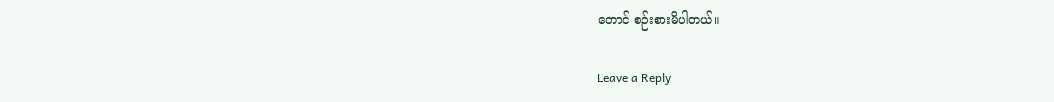တောင် စဉ်းစားမိပါတယ်။

Leave a Reply